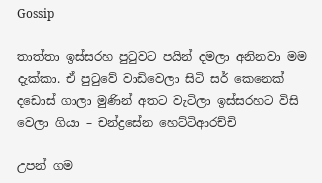Gossip

තාත්තා ඉස්සරහ පුටුවට පයින් දමලා අනිනවා මම දැක්කා. ඒ පුටුවේ වාඩිවෙලා සිටි සර් කෙනෙක් දඩොස් ගාලා මුණින් අතට වැටිලා ඉස්සරහට විසි වෙලා ගියා – චන්ද්‍රසේන හෙට්ටිආරච්චි

උපන් ගම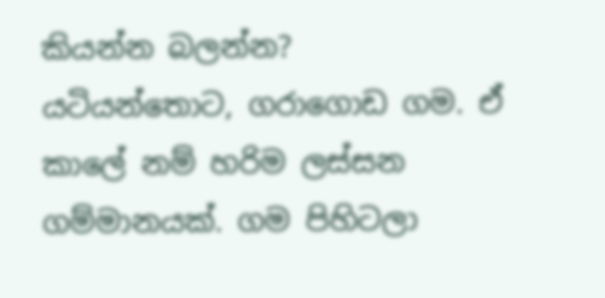කියන්න බලන්න?
යටියන්තොට, ගරාගොඩ ගම. ඒ කාලේ නම් හරිම ලස්සන ගම්මානයක්. ගම පිහිටලා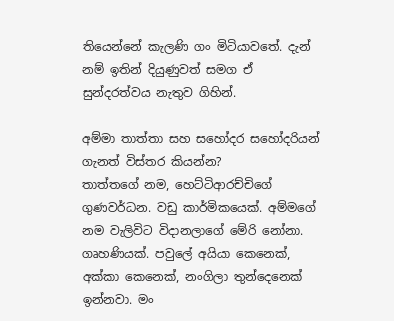තියෙන්නේ කැලණි ගං මිටියාවතේ. දැන් නම් ඉතින් දියුණුවත් සමග ඒ සුන්දරත්වය නැතුව ගිහින්.

අම්මා තාත්තා සහ සහෝදර සහෝදරියන් ගැනත් විස්තර කියන්න?
තාත්තගේ නම, හෙට්ටිආරච්චිගේ ගුණවර්ධන. වඩු කාර්මිකයෙක්. අම්මගේ නම වැලිවිට විදානලාගේ මේරි නෝනා. ගෘහණියක්. පවුලේ අයියා කෙනෙක්, අක්කා කෙනෙක්, නංගිලා තුන්දෙනෙක් ඉන්නවා. මං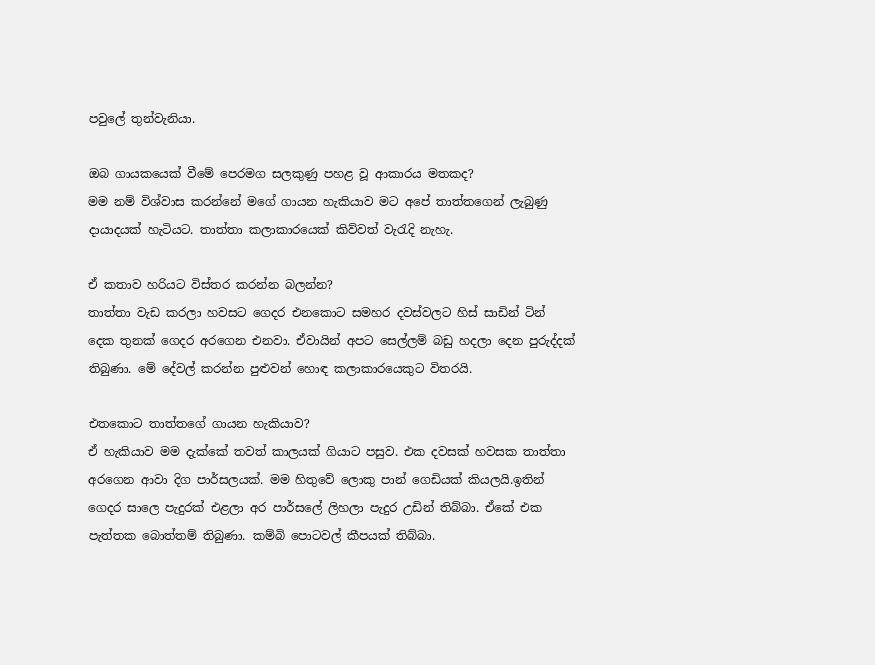පවුලේ තුන්වැනියා.

ඔබ ගායකයෙක් වීමේ පෙරමග සලකුණු පහළ වූ ආකාරය මතකද?
මම නම් විශ්වාස කරන්නේ මගේ ගායන හැකියාව මට අපේ තාත්තගෙන් ලැබුණු දායාදයක් හැටියට. තාත්තා කලාකාරයෙක් කිව්වත් වැරැදි නැහැ.

ඒ කතාව හරියට විස්තර කරන්න බලන්න?
තාත්තා වැඩ කරලා හවසට ගෙදර එනකොට සමහර දවස්වලට හිස් සාඩින් ටින් දෙක තුනක් ගෙදර අරගෙන එනවා. ඒවායින් අපට සෙල්ලම් බඩු හදලා දෙන පුරුද්දක් තිබුණා. මේ දේවල් කරන්න පුළුවන් හොඳ කලාකාරයෙකුට විතරයි.

එතකොට තාත්තගේ ගායන හැකියාව?
ඒ හැකියාව මම දැක්කේ තවත් කාලයක් ගියාට පසුව. එක දවසක් හවසක තාත්තා අරගෙන ආවා දිග පාර්සලයක්. මම හිතුවේ ලොකු පාන් ගෙඩියක් කියලයි.ඉතින් ගෙදර සාලෙ පැදුරක් එළලා අර පාර්සලේ ලිහලා පැදුර උඩින් තිබ්බා. ඒකේ එක පැත්තක බොත්තම් තිබුණා. කම්බි පොටවල් කීපයක් තිබ්බා.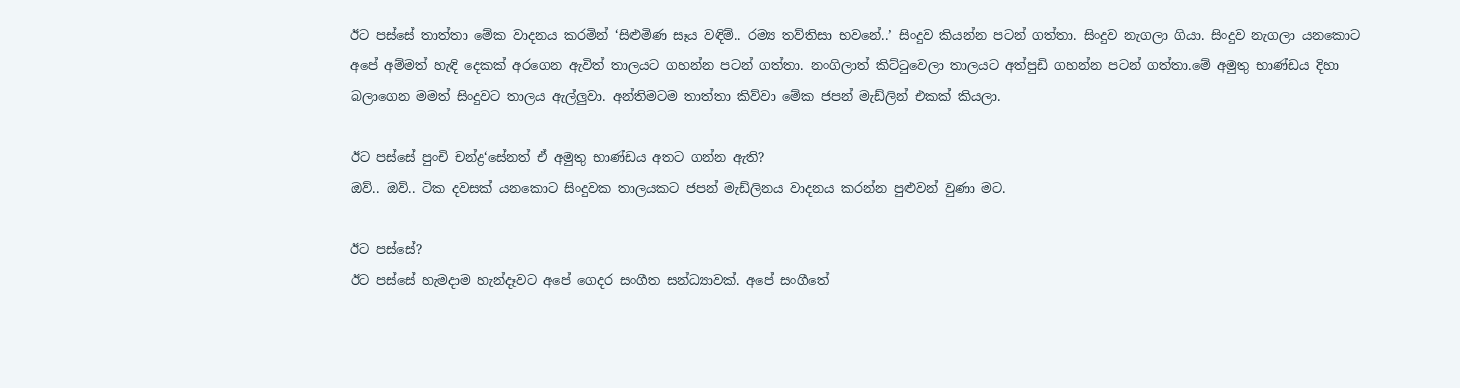ඊට පස්සේ තාත්තා මේක වාදනය කරමින් ‘සිළුමිණ සෑය වඳිම්.. රම්‍ය තව්තිසා භවනේ..’ සිංදුව කියන්න පටන් ගත්තා. සිංදුව නැගලා ගියා. සිංදුව නැගලා යනකොට අපේ අම්මත් හැඳි දෙකක් අරගෙන ඇවිත් තාලයට ගහන්න පටන් ගත්තා. නංගිලාත් කිට්ටුවෙලා තාලයට අත්පුඩි ගහන්න පටන් ගත්තා.මේ අමුතු භාණ්ඩය දිහා බලාගෙන මමත් සිංදුවට තාලය ඇල්ලුවා. අන්තිමටම තාත්තා කිව්වා මේක ජපන් මැඩ්ලින් එකක් කියලා.

ඊට පස්සේ පුංචි චන්ද්‍ර‘සේනත් ඒ අමුතු භාණ්ඩය අතට ගන්න ඇති?
ඔව්.. ඔව්.. ටික දවසක් යනකොට සිංදුවක තාලයකට ජපන් මැඩ්ලිනය වාදනය කරන්න පුළුවන් වුණා මට.

ඊට පස්සේ?
ඊට පස්සේ හැමදාම හැන්දෑවට අපේ ගෙදර සංගීත සන්ධ්‍යාවක්. අපේ සංගීතේ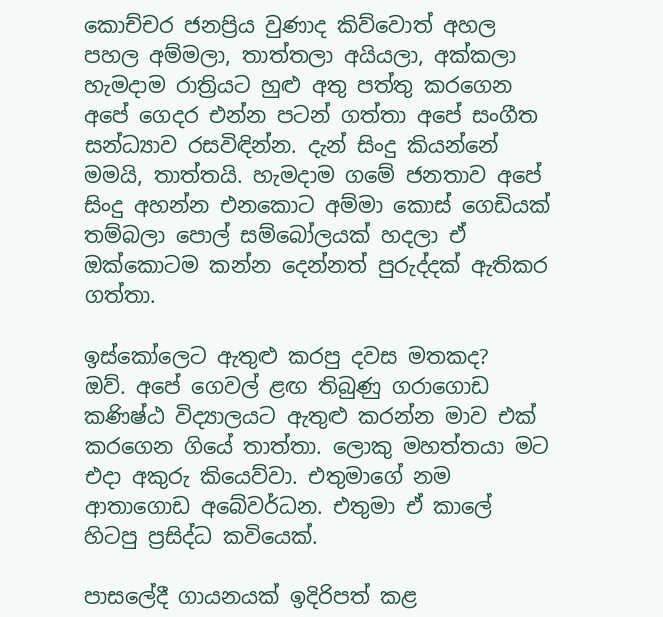කොච්චර ජනප්‍රිය වුණාද කිව්වොත් අහල පහල අම්මලා, තාත්තලා අයියලා, අක්කලා හැමදාම රාත්‍රියට හුළු අතු පත්තු කරගෙන අපේ ගෙදර එන්න පටන් ගත්තා අපේ සංගීත සන්ධ්‍යාව රසවිඳින්න. දැන් සිංදු කියන්නේ මමයි, තාත්තයි. හැමදාම ගමේ ජනතාව අපේ සිංදු අහන්න එනකොට අම්මා කොස් ගෙඩියක් තම්බලා පොල් සම්බෝලයක් හදලා ඒ ඔක්කොටම කන්න දෙන්නත් පුරුද්දක් ඇතිකර ගත්තා.

ඉස්කෝලෙට ඇතුළු කරපු දවස මතකද?
ඔව්. අපේ ගෙවල් ළඟ තිබුණු ගරාගොඩ කණිෂ්ඨ විද්‍යාලයට ඇතුළු කරන්න මාව එක් කරගෙන ගියේ තාත්තා. ලොකු මහත්තයා මට එදා අකුරු කියෙව්වා. එතුමාගේ නම ආතාගොඩ අබේවර්ධන. එතුමා ඒ කාලේ හිටපු ප්‍රසිද්ධ කවියෙක්.

පාසලේදී ගායනයක් ඉදිරිපත් කළ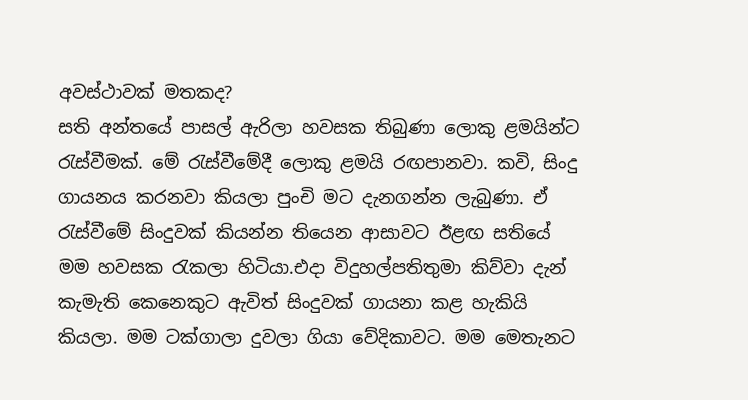අවස්ථාවක් මතකද?
සති අන්තයේ පාසල් ඇරිලා හවසක තිබුණා ලොකු ළමයින්ට රැස්වීමක්. මේ රැස්වීමේදී ලොකු ළමයි රඟපානවා. කවි, සිංදු ගායනය කරනවා කියලා පුංචි මට දැනගන්න ලැබුණා. ඒ රැස්වීමේ සිංදුවක් කියන්න තියෙන ආසාවට ඊළඟ සතියේ මම හවසක රැකලා හිටියා.එදා විදුහල්පතිතුමා කිව්වා දැන් කැමැති කෙනෙකුට ඇවිත් සිංදුවක් ගායනා කළ හැකියි කියලා. මම ටක්ගාලා දුවලා ගියා වේදිකාවට. මම මෙතැනට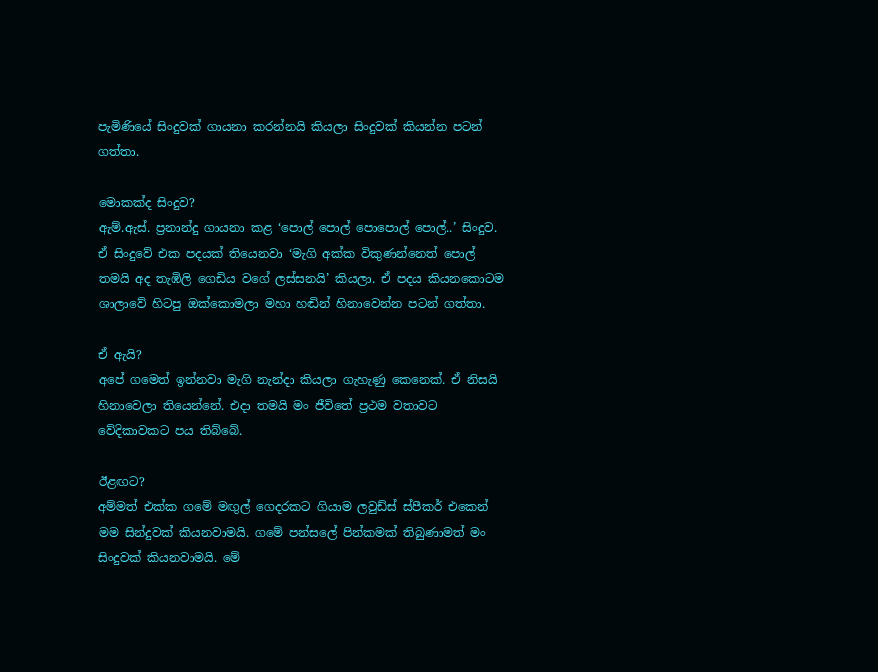පැමිණියේ සිංදුවක් ගායනා කරන්නයි කියලා සිංදුවක් කියන්න පටන් ගත්තා.

මොකක්ද සිංදුව?
ඇම්.ඇස්. ප්‍රනාන්දු ගායනා කළ ‘පොල් පොල් පොපොල් පොල්..’ සිංදුව. ඒ සිංදුවේ එක පදයක් තියෙනවා ‘මැගි අක්ක විකුණන්නෙත් පොල් තමයි අද තැඹිලි ගෙඩිය වගේ ලස්සනයි’ කියලා. ඒ පදය කියනකොටම ශාලාවේ හිටපු ඔක්කොමලා මහා හඬින් හිනාවෙන්න පටන් ගත්තා.

ඒ ඇයි?
අපේ ගමෙත් ඉන්නවා මැගි නැන්දා කියලා ගැහැණු කෙනෙක්. ඒ නිසයි හිනාවෙලා තියෙන්නේ. එදා තමයි මං ජීවිතේ ප්‍රථම වතාවට වේදිකාවකට පය තිබ්බේ.

ඊළඟට?
අම්මත් එක්ක ගමේ මඟුල් ගෙදරකට ගියාම ලවුඩ්ස් ස්පීකර් එකෙන් මම සින්දුවක් කියනවාමයි. ගමේ පන්සලේ පින්කමක් තිබුණාමත් මං සිංදුවක් කියනවාමයි. මේ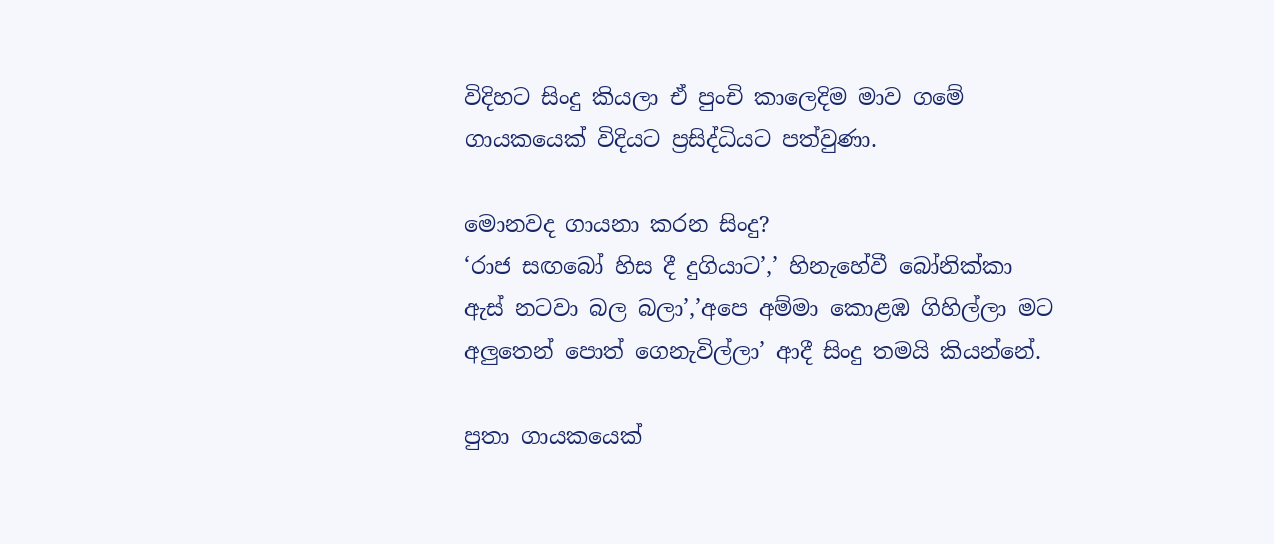විදිහට සිංදු කියලා ඒ පුංචි කාලෙදිම මාව ගමේ ගායකයෙක් විදියට ප්‍රසිද්ධියට පත්වුණා.

මොනවද ගායනා කරන සිංදු?
‘රාජ සඟබෝ හිස දී දුගියාට’,’ හිනැහේවී බෝනික්කා ඇස් නටවා බල බලා’,’අපෙ අම්මා කොළඹ ගිහිල්ලා මට අලුතෙන් පොත් ගෙනැවිල්ලා’ ආදී සිංදු තමයි කියන්නේ.

පුතා ගායකයෙක්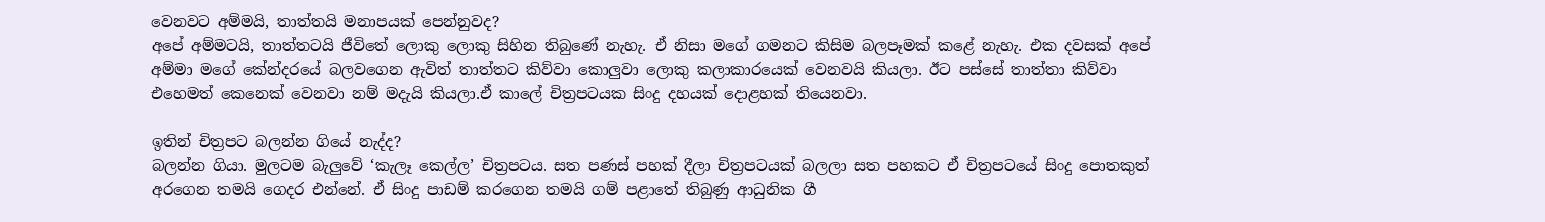වෙනවට අම්මයි, තාත්තයි මනාපයක් පෙන්නුවද?
අපේ අම්මටයි, තාත්තටයි ජීවිතේ ලොකු ලොකු සිහින තිබුණේ නැහැ. ඒ නිසා මගේ ගමනට කිසිම බලපෑමක් කළේ නැහැ. එක දවසක් අපේ අම්මා මගේ කේන්දරයේ බලවගෙන ඇවිත් තාත්තට කිව්වා කොලුවා ලොකු කලාකාරයෙක් වෙනවයි කියලා. ඊට පස්සේ තාත්තා කිව්වා එහෙමත් කෙනෙක් වෙනවා නම් මදැයි කියලා.ඒ කාලේ චිත්‍රපටයක සිංදු දහයක් දොළහක් තියෙනවා.

ඉතින් චිත්‍රපට බලන්න ගියේ නැද්ද?
බලන්න ගියා. මුලටම බැලුවේ ‘කැලෑ කෙල්ල’ චිත්‍රපටය. සත පණස් පහක් දීලා චිත්‍රපටයක් බලලා සත පහකට ඒ චිත්‍රපටයේ සිංදු පොතකුත් අරගෙන තමයි ගෙදර එන්නේ. ඒ සිංදු පාඩම් කරගෙන තමයි ගම් පළාතේ තිබුණු ආධුනික ගී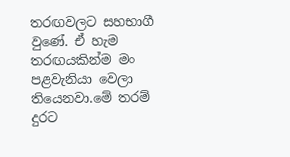තරඟවලට සහභාගී වුණේ. ඒ හැම තරඟයකින්ම මං පළවැනියා වෙලා තියෙනවා.මේ තරම් දුරට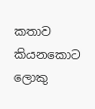කතාව කියනකොට ලොකු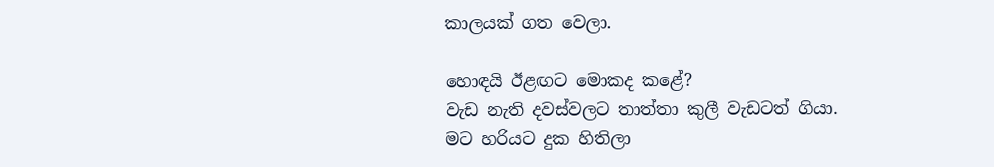කාලයක් ගත වෙලා.

හොඳයි ඊළඟට මොකද කළේ?
වැඩ නැති දවස්වලට තාත්තා කුලී වැඩටත් ගියා. මට හරියට දුක හිතිලා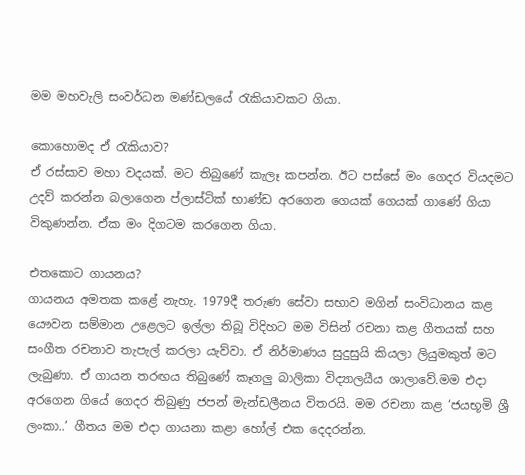මම මහවැලි සංවර්ධන මණ්ඩලයේ රැකියාවකට ගියා.

කොහොමද ඒ රැකියාව?
ඒ රස්සාව මහා වදයක්. මට තිබුණේ කැලෑ කපන්න. ඊට පස්සේ මං ගෙදර වියදමට උදව් කරන්න බලාගෙන ප්ලාස්ටික් භාණ්ඩ අරගෙන ගෙයක් ගෙයක් ගාණේ ගියා විකුණන්න. ඒක මං දිගටම කරගෙන ගියා.

එතකොට ගායනය?
ගායනය අමතක කළේ නැහැ. 1979දී තරුණ සේවා සභාව මගින් සංවිධානය කළ යෞවන සම්මාන උළෙලට ඉල්ලා තිබූ විදිහට මම විසින් රචනා කළ ගීතයක් සහ සංගීත රචනාව තැපැල් කරලා යැව්වා. ඒ නිර්මාණය සුදුසුයි කියලා ලියුමකුත් මට ලැබුණා. ඒ ගායන තරඟය තිබුණේ කෑගලු බාලිකා විද්‍යාලයීය ශාලාවේ.මම එදා අරගෙන ගියේ ගෙදර තිබුණු ජපන් මැන්ඩලීනය විතරයි. මම රචනා කළ ‘ජයභූමි ශ්‍රී ලංකා..’ ගීතය මම එදා ගායනා කළා හෝල් එක දෙදරන්න.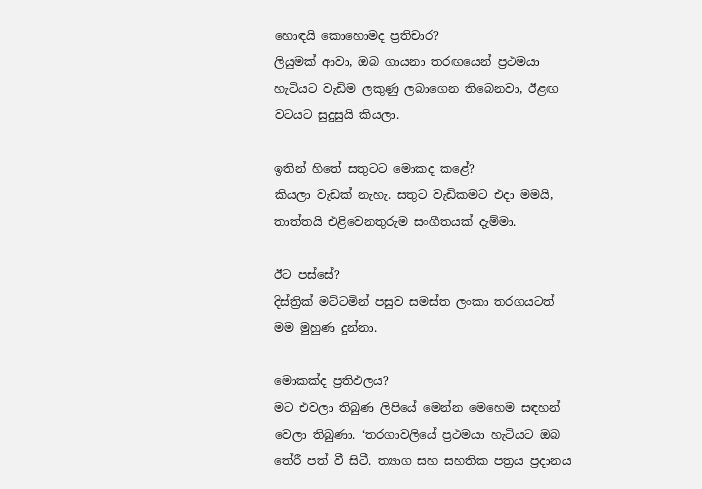හොඳයි කොහොමද ප්‍රතිචාර?
ලියුමක් ආවා, ඔබ ගායනා තරඟයෙන් ප්‍රථමයා හැටියට වැඩිම ලකුණු ලබාගෙන තිබෙනවා, ඊළඟ වටයට සුදුසුයි කියලා.

ඉතින් හිතේ සතුටට මොකද කළේ?
කියලා වැඩක් නැහැ. සතුට වැඩිකමට එදා මමයි, තාත්තයි එළිවෙනතුරුම සංගීතයක් දැම්මා.

ඊට පස්සේ?
දිස්ත්‍රික් මට්ටමින් පසුව සමස්ත ලංකා තරගයටත් මම මුහුණ දුන්නා.

මොකක්ද ප්‍රතිඵලය?
මට එවලා තිබුණ ලිපියේ මෙන්න මෙහෙම සඳහන් වෙලා තිබුණා. ‘තරගාවලියේ ප්‍රථමයා හැටියට ඔබ තේරී පත් වී සිටී. ත්‍යාග සහ සහතික පත්‍රය ප්‍රදානය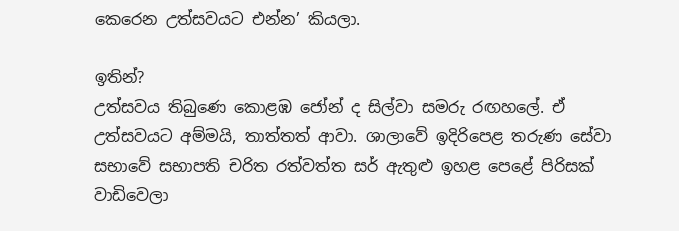කෙරෙන උත්සවයට එන්න’ කියලා.

ඉතින්?
උත්සවය තිබුණෙ කොළඹ ජෝන් ද සිල්වා සමරු රඟහලේ. ඒ උත්සවයට අම්මයි, තාත්තත් ආවා. ශාලාවේ ඉදිරිපෙළ තරුණ සේවා සභාවේ සභාපති චරිත රත්වත්ත සර් ඇතුළු ඉහළ පෙළේ පිරිසක් වාඩිවෙලා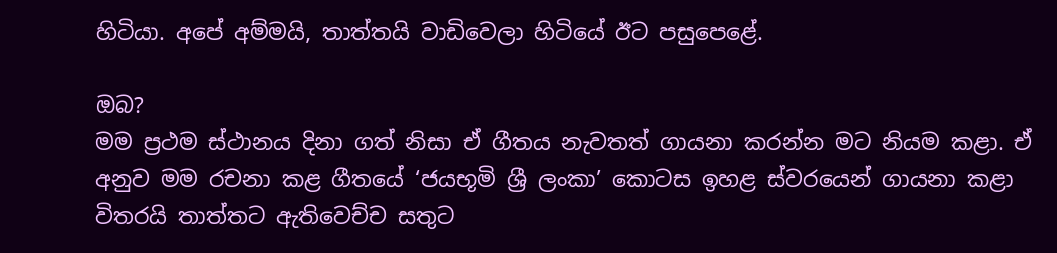හිටියා. අපේ අම්මයි, තාත්තයි වාඩිවෙලා හිටියේ ඊට පසුපෙළේ.

ඔබ?
මම ප්‍රථම ස්ථානය දිනා ගත් නිසා ඒ ගීතය නැවතත් ගායනා කරන්න මට නියම කළා. ඒ අනුව මම රචනා කළ ගීතයේ ‘ජයභූමි ශ්‍රී ලංකා’ කොටස ඉහළ ස්වරයෙන් ගායනා කළා විතරයි තාත්තට ඇතිවෙච්ච සතුට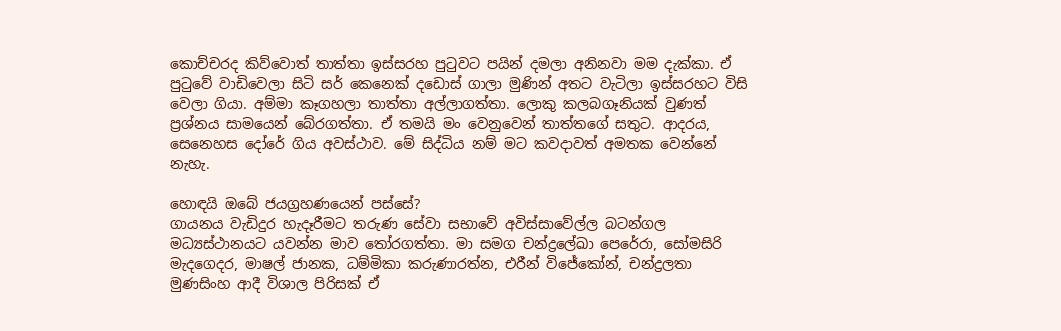කොච්චරද කිව්වොත් තාත්තා ඉස්සරහ පුටුවට පයින් දමලා අනිනවා මම දැක්කා. ඒ පුටුවේ වාඩිවෙලා සිටි සර් කෙනෙක් දඩොස් ගාලා මුණින් අතට වැටිලා ඉස්සරහට විසි වෙලා ගියා. අම්මා කෑගහලා තාත්තා අල්ලාගත්තා. ලොකු කලබගෑනියක් වුණත් ප්‍රශ්නය සාමයෙන් බේරගත්තා. ඒ තමයි මං වෙනුවෙන් තාත්තගේ සතුට. ආදරය, සෙනෙහස දෝරේ ගිය අවස්ථාව. මේ සිද්ධිය නම් මට කවදාවත් අමතක වෙන්නේ නැහැ.

හොඳයි ඔබේ ජයග්‍රහණයෙන් පස්සේ?
ගායනය වැඩිදුර හැදෑරීමට තරුණ සේවා සභාවේ අවිස්සාවේල්ල බටන්ගල මධ්‍යස්ථානයට යවන්න මාව තෝරගත්තා. මා සමග චන්ද්‍රලේඛා පෙරේරා, සෝමසිරි මැදගෙදර, මාෂල් ජානක, ධම්මිකා කරුණාරත්න, එරීන් විජේකෝන්, චන්ද්‍රලතා මුණසිංහ ආදී විශාල පිරිසක් ඒ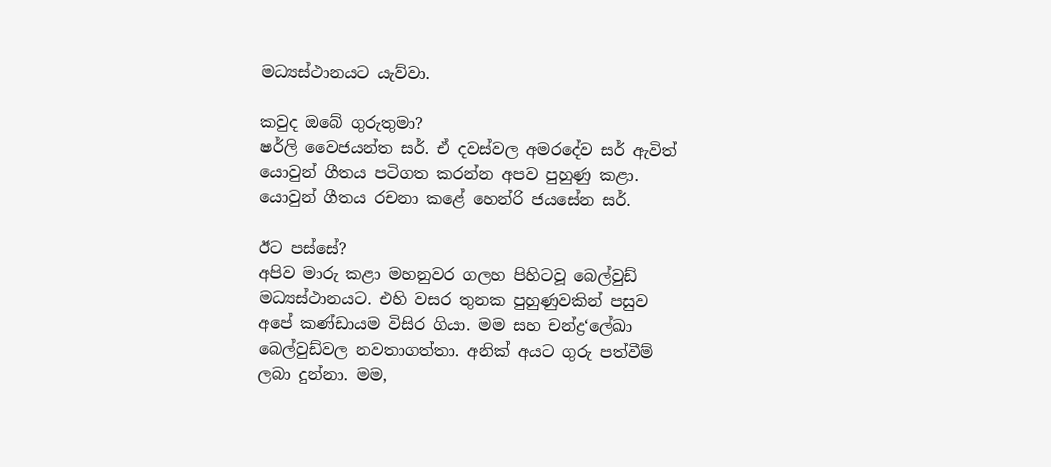මධ්‍යස්ථානයට යැව්වා.

කවුද ඔබේ ගුරුතුමා?
ෂර්ලි වෛජයන්ත සර්. ඒ දවස්වල අමරදේව සර් ඇවිත් යොවුන් ගීතය පටිගත කරන්න අපව පුහුණු කළා. යොවුන් ගීතය රචනා කළේ හෙන්රි ජයසේන සර්.

ඊට පස්සේ?
අපිව මාරු කළා මහනුවර ගලහ පිහිටවූ බෙල්වුඩ් මධ්‍යස්ථානයට. එහි වසර තුනක පුහුණුවකින් පසුව අපේ කණ්ඩායම විසිර ගියා. මම සහ චන්ද්‍ර‘ලේඛා බෙල්වුඩ්වල නවතාගත්තා. අනික් අයට ගුරු පත්වීම් ලබා දුන්නා. මම,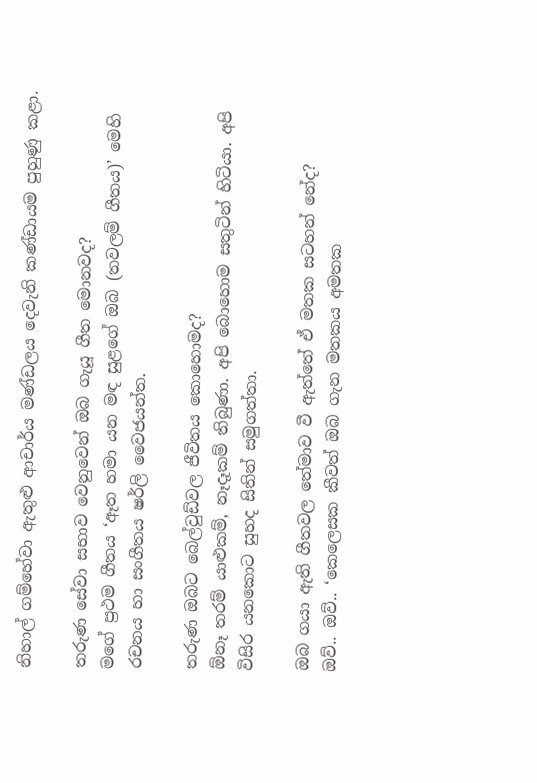නිහාල් ගම්හේවා ඇතුළු ආචාර්ය මණ්ඩලය දෙවැනි කණ්ඩායම පුහුණු කළා.

තරුණ සේවා සභාව වෙනුවෙන් ඔබ ගැයූ ගීත මොනවද?
මගේ ප්‍රථම ගීතය ‘ඈත හමා යන මඳ සුළගේ ඔබ (තවලම් ගීතය)’ මෙහි රචනය හා සංගීතය ෂර්ලි වෛජයන්ත.

තරුණ ඔබට බෙල්වුඩ්වල ජීවිතය කොහොමද?
ඕනෑ තරම් යාළුකම්, නෑදෑකම් තිබුණා. අපි බොහොම සතුටින් හිටියා. අපි විසිර යනකොට සුහද සිතින් සමුගත්තා.

ඔබ ගයා ඇති ගීතවල තේමාව වී ඇත්තේ ඒ මතක සටහන් නේද?
ඔව්.. ඔව්.. ‘කෙලෙසක කීවත් ඔබ ගැන මතකය අමතක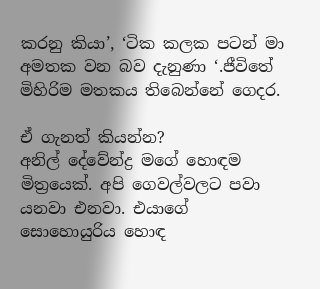කරනු කියා’, ‘ටික කලක පටන් මා අමතක වන බව දැනුණා ‘.ජීවිතේ මිහිරිම මතකය තිබෙන්නේ ගෙදර.

ඒ ගැනත් කියන්න?
අනිල් දේවේන්ද්‍ර මගේ හොඳම මිත්‍රයෙක්. අපි ගෙවල්වලට පවා යනවා එනවා. එයාගේ සොහොයුරිය හොඳ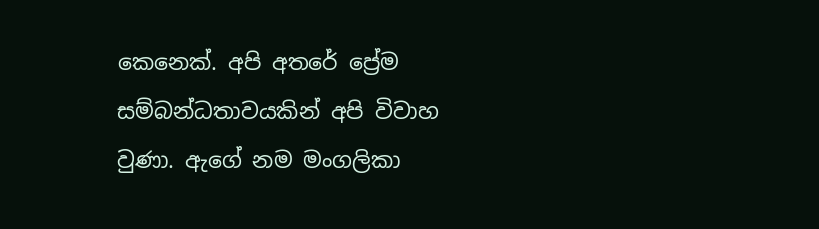කෙනෙක්. අපි අතරේ ප්‍රේම සම්බන්ධතාවයකින් අපි විවාහ වුණා. ඇගේ නම මංගලිකා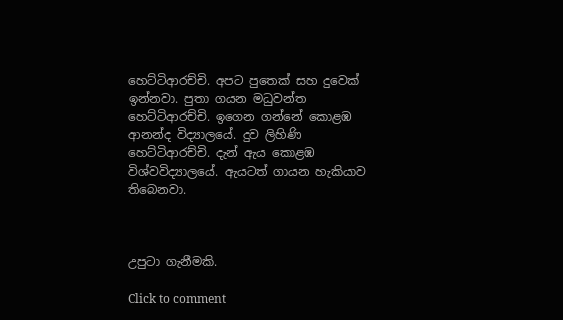හෙට්ටිආරච්චි. අපට පුතෙක් සහ දුවෙක් ඉන්නවා. පුතා ගයන මධුවන්ත හෙට්ටිආරච්චි. ඉගෙන ගන්නේ කොළඹ ආනන්ද විද්‍යාලයේ. දුව ලිහිණි හෙට්ටිආරච්චි. දැන් ඇය කොළඹ විශ්වවිද්‍යාලයේ. ඇයටත් ගායන හැකියාව තිබෙනවා.



උපුටා ගැනීමකි.

Click to comment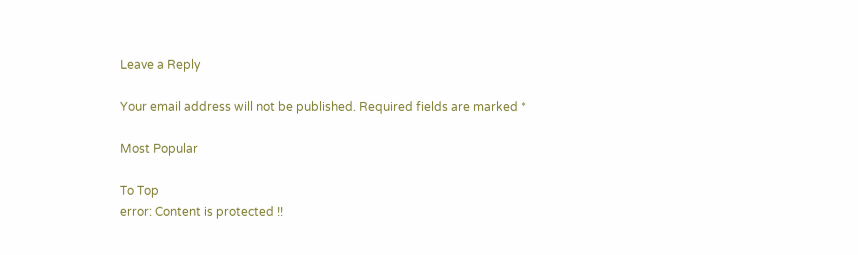Leave a Reply

Your email address will not be published. Required fields are marked *

Most Popular

To Top
error: Content is protected !!